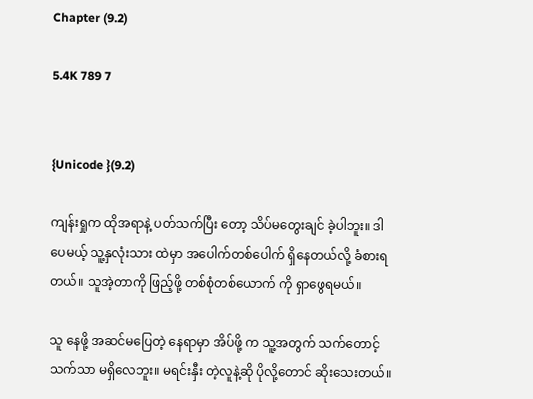Chapter (9.2)

5.4K 789 7


{Unicode }(9.2)

ကျန်းရှုက ထိုအရာနဲ့ ပတ်သက်ပြီး တော့ သိပ်မတွေးချင် ခဲ့ပါဘူး။ ဒါပေမယ့် သူ့နှလုံးသား ထဲမှာ အပေါက်တစ်ပေါက် ရှိနေတယ်လို့ ခံစားရတယ်။ သူအဲ့တာကို ဖြည့်ဖို့ တစ်စုံတစ်ယောက် ကို ရှာဖွေရမယ်။

သူ နေဖို့ အဆင်မပြေတဲ့ နေရာမှာ အိပ်ဖို့ က သူ့အတွက် သက်တောင့် သက်သာ မရှိလေဘူး။ မရင်းနှီး တဲ့လူနဲ့ဆို ပိုလို့တောင် ဆိုးသေးတယ်။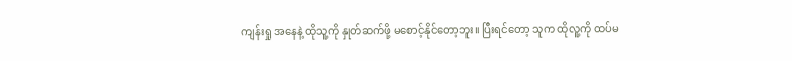ကျန်းရှု အနေနဲ့ ထိုသူ့ကို နှုတ်ဆက်ဖို့ မစောင့်နိုင်တော့ဘူး။ ပြီးရင်တော့ သူက ထိုလူ့ကို ထပ်မ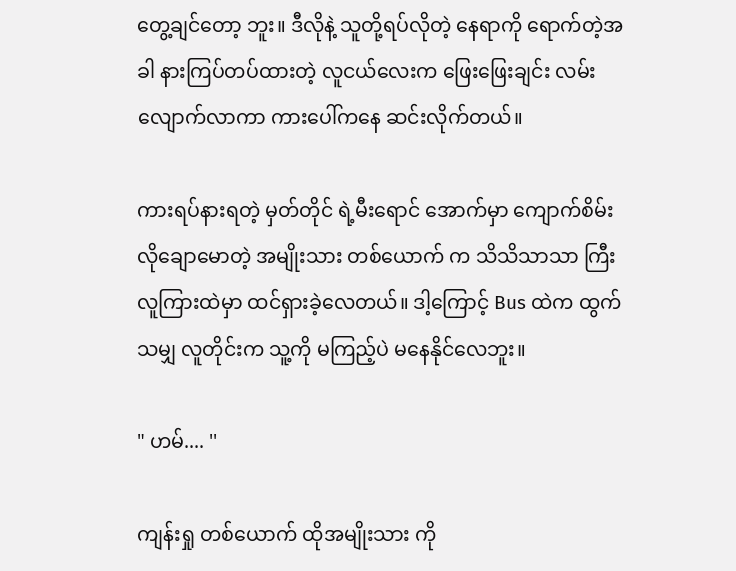တွေ့ချင်တော့ ဘူး။ ဒီလိုနဲ့ သူတို့ရပ်လိုတဲ့ နေရာကို ရောက်တဲ့အခါ နားကြပ်တပ်ထားတဲ့ လူငယ်လေးက ဖြေးဖြေးချင်း လမ်းလျောက်လာကာ ကားပေါ်ကနေ ဆင်းလိုက်တယ်။

ကားရပ်နားရတဲ့ မှတ်တိုင် ရဲ့မီးရောင် အောက်မှာ ကျောက်စိမ်း လိုချောမောတဲ့ အမျိုးသား တစ်ယောက် က သိသိသာသာ ကြီး လူကြားထဲမှာ ထင်ရှားခဲ့လေတယ်။ ဒါ့ကြောင့် Bus ထဲက ထွက်သမျှ လူတိုင်းက သူ့ကို မကြည့်ပဲ မနေနိုင်လေဘူး။

" ဟမ်.... ''

ကျန်းရှု တစ်ယောက် ထိုအမျိုးသား ကို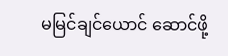မမြင်ချင်ယောင် ဆောင်ဖို့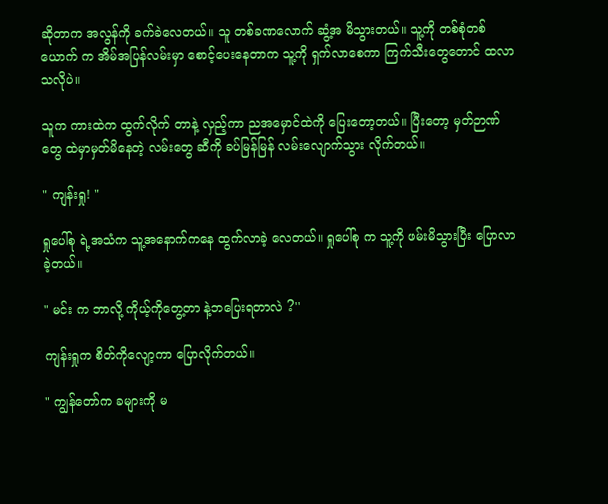ဆိုတာက အလွန်ကို ခက်ခဲလေတယ်။ သူ တစ်ခဏလောက် ဆွံ့အ မိသွားတယ်။ သူ့ကို တစ်စုံတစ်ယောက် က အိမ်အပြန်လမ်းမှာ စောင့်ပေးနေတာက သူ့ကို ရှက်လာစေကာ ကြက်သီးတွေတောင် ထလာသလိုပဲ။

သူက ကားထဲက ထွက်လိုက် တာနဲ့ လှည့်ကာ ညအမှောင်ထဲကို ပြေးတော့တယ်။ ပြီးတော့ မှတ်ဉာဏ်တွေ ထဲမှာမှတ်မိနေတဲ့ လမ်းတွေ ဆီကို ခပ်မြန်မြန် လမ်းလျောက်သွား လိုက်တယ်။

" ကျန်းရှု! "

ရှုပေါ်စု ရဲ့အသံက သူ့အနောက်ကနေ ထွက်လာခဲ့ လေတယ်။ ရှုပေါ်စု က သူ့ကို ဖမ်းမိသွားပြီး ပြောလာခဲ့တယ်။

" မင်း က ဘာလို့ ကိုယ့်ကိုတွေ့တာ နဲ့ဘပြေးရတာလဲ ?''

ကျန်းရှုက စိတ်ကိုလျော့ကာ ပြောလိုက်တယ်။

" ကျွန်တော်က ခများကို မ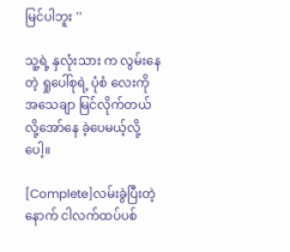မြင်ပါဘူး ''

သူ့ရဲ့ နှလုံးသား က လွမ်းနေတဲ့ ရှုပေါ်စုရဲ့ ပုံစံ လေးကို အသေချာ မြင်လိုက်တယ် လို့အော်နေ ခဲ့ပေမယ့်လို့ပေါ့။

[Complete]လမ်းခွဲပြီးတဲ့နောက် ငါလက်ထပ်ပစ်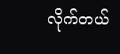လိုက်တယ်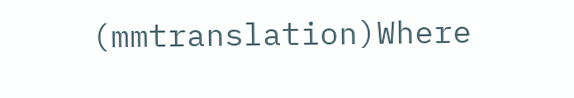(mmtranslation)Where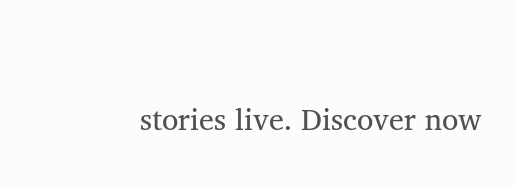stories live. Discover now